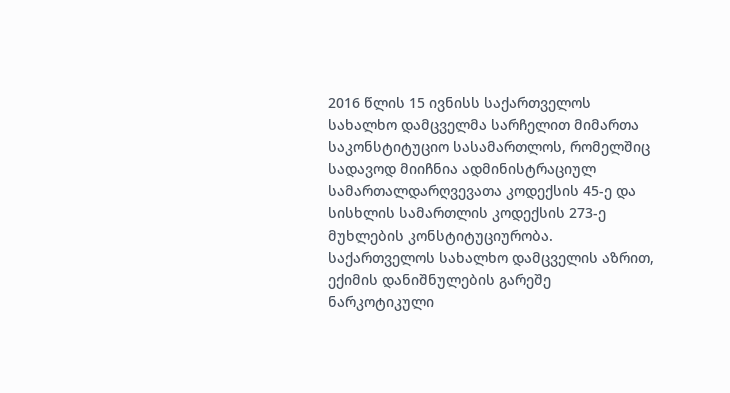2016 წლის 15 ივნისს საქართველოს სახალხო დამცველმა სარჩელით მიმართა საკონსტიტუციო სასამართლოს, რომელშიც სადავოდ მიიჩნია ადმინისტრაციულ სამართალდარღვევათა კოდექსის 45-ე და სისხლის სამართლის კოდექსის 273-ე მუხლების კონსტიტუციურობა.
საქართველოს სახალხო დამცველის აზრით, ექიმის დანიშნულების გარეშე ნარკოტიკული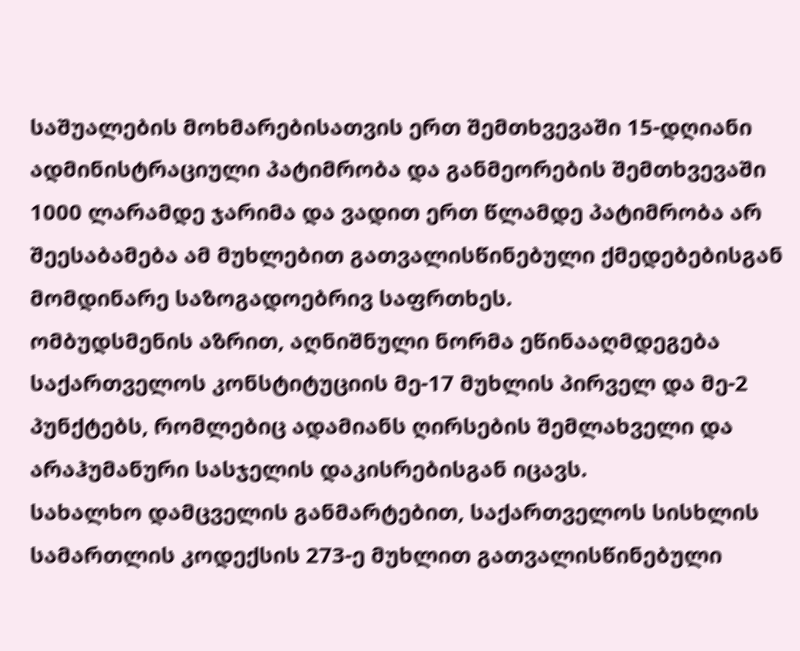საშუალების მოხმარებისათვის ერთ შემთხვევაში 15-დღიანი ადმინისტრაციული პატიმრობა და განმეორების შემთხვევაში 1000 ლარამდე ჯარიმა და ვადით ერთ წლამდე პატიმრობა არ შეესაბამება ამ მუხლებით გათვალისწინებული ქმედებებისგან მომდინარე საზოგადოებრივ საფრთხეს.
ომბუდსმენის აზრით, აღნიშნული ნორმა ეწინააღმდეგება საქართველოს კონსტიტუციის მე-17 მუხლის პირველ და მე-2 პუნქტებს, რომლებიც ადამიანს ღირსების შემლახველი და არაჰუმანური სასჯელის დაკისრებისგან იცავს.
სახალხო დამცველის განმარტებით, საქართველოს სისხლის სამართლის კოდექსის 273-ე მუხლით გათვალისწინებული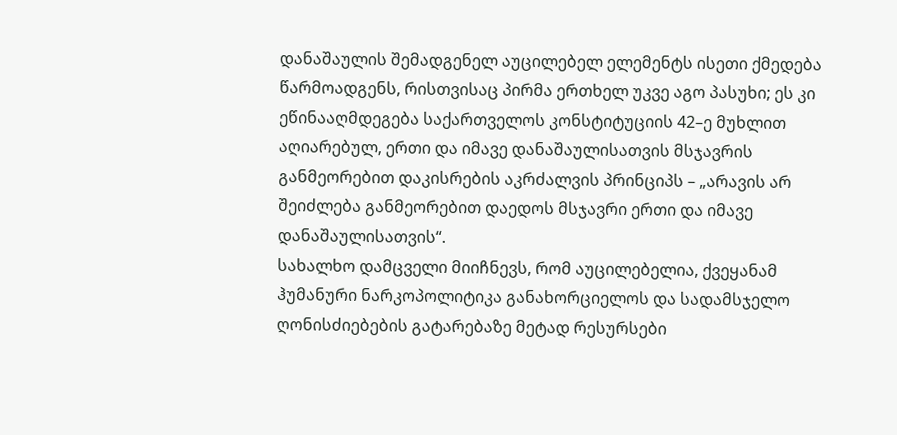დანაშაულის შემადგენელ აუცილებელ ელემენტს ისეთი ქმედება წარმოადგენს, რისთვისაც პირმა ერთხელ უკვე აგო პასუხი; ეს კი ეწინააღმდეგება საქართველოს კონსტიტუციის 42–ე მუხლით აღიარებულ, ერთი და იმავე დანაშაულისათვის მსჯავრის განმეორებით დაკისრების აკრძალვის პრინციპს – „არავის არ შეიძლება განმეორებით დაედოს მსჯავრი ერთი და იმავე დანაშაულისათვის“.
სახალხო დამცველი მიიჩნევს, რომ აუცილებელია, ქვეყანამ ჰუმანური ნარკოპოლიტიკა განახორციელოს და სადამსჯელო ღონისძიებების გატარებაზე მეტად რესურსები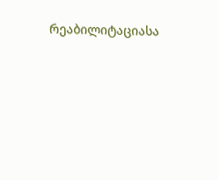რეაბილიტაციასა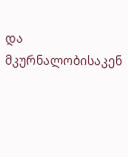და მკურნალობისაკენ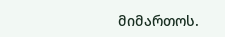მიმართოს.